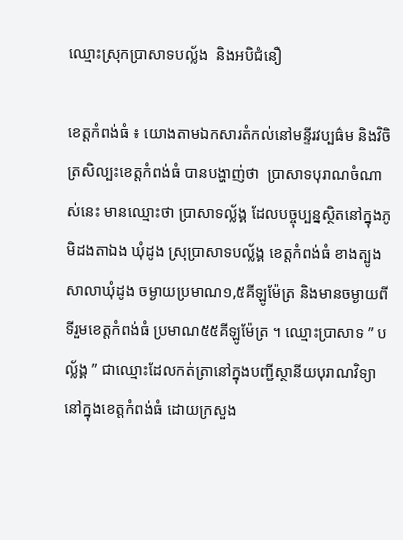ឈ្មោះស្រុកប្រាសាទបល្ល័ង  និងអបិជំនឿ

ខេត្តកំពង់ធំ ៖ យោងតាមឯកសារតំកល់នៅមន្ទីរវប្បធ៌ម និងវិចិត្រសិល្បះខេត្តកំពង់ធំ បានបង្ហាញ់ថា  ប្រាសាទបុរាណចំណាស់នេះ មានឈ្មោះថា ប្រាសាទល្ល័ង្គ ដែលបច្ចុប្បន្នស្ថិតនៅក្នុងភូមិដងតាឯង ឃុំដូង ស្រុប្រាសាទបល្ល័ង្គ ខេត្តកំពង់ធំ ខាងត្បូងសាលាឃុំដូង ចម្ងាយប្រមាណ១,៥គីឡូម៉ែត្រ និងមានចម្ងាយពីទីរួមខេត្តកំពង់ធំ ប្រមាណ៥៥គីឡូម៉ែត្រ ។ ឈ្មោះប្រាសាទ ” បល្ល័ង្គ ” ជាឈ្មោះដែលកត់ត្រានៅក្នុងបញ្ជីស្ថានីយបុរាណវិទ្យានៅក្នុងខេត្តកំពង់ធំ ដោយក្រសួង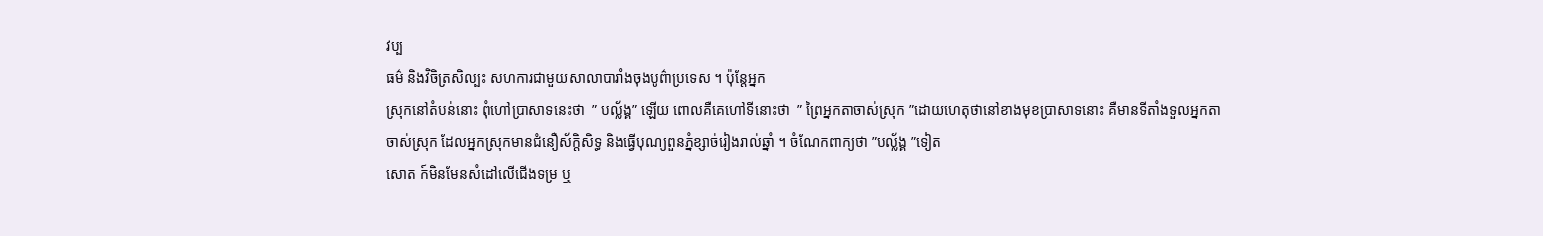វប្ប
ធម៌ និងវិចិត្រសិល្បះ សហការជាមួយសាលាបារាំងចុងបូព៌ាប្រទេស ។ ប៉ុន្តែអ្នក
ស្រុកនៅតំបន់នោះ ពុំហៅប្រាសាទនេះថា  ” បល្ល័ង្គ” ឡើយ ពោលគឺគេហៅទីនោះថា  ” ព្រៃអ្នកតាចាស់ស្រុក ”ដោយហេតុថានៅខាងមុខប្រាសាទនោះ គឺមានទីតាំងទួលអ្នកតាចាស់ស្រុក ដែលអ្នកស្រុកមានជំនឿស័ក្តិសិទ្ធ និងធ្វើបុណ្យពួនភ្នំខ្សាច់រៀងរាល់ឆ្នាំ ។ ចំណែកពាក្យថា ”បល្ល័ង្គ ”ទៀត
សោត ក៍មិនមែនសំដៅលើជើងទម្រ ឬ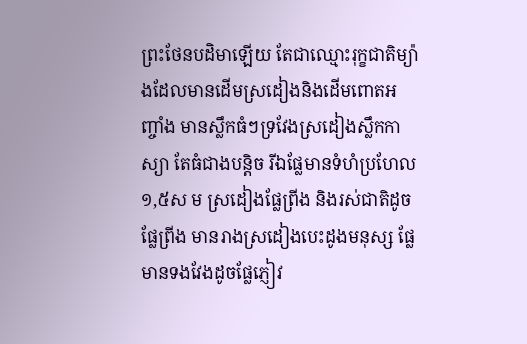ព្រះថែនបដិមាឡើយ តែជាឈ្មោះរុក្ខជាតិម្យ៉ាងដែលមានដើមស្រដៀងនិងដើមពោតអញ្ចាំង មានស្លឹកធំៗទ្រវែងស្រដៀងស្លឹកកាស្យា តែធំជាងបន្តិច រីឯផ្លែមានទំហំប្រហែល១,៥ស ម ស្រដៀងផ្លែព្រីង និងរស់ជាតិដូចផ្លែព្រីង មានរាងស្រដៀងបេះដូងមនុស្ស ផ្លែមានទងវែងដូចផ្លែភ្ញៀវ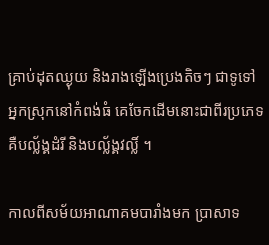គ្រាប់ដុតឈ្ងុយ និងរាងឡើងប្រេងតិចៗ ជាទូទៅ អ្នកស្រុកនៅកំពង់ធំ គេចែកដើមនោះជាពីរប្រភេទ គឺបល្ល័ង្គដំរី និងបល្ល័ង្គវល្លិ៍ ។

កាលពីសម័យអាណាគមបារាំងមក ប្រាសាទ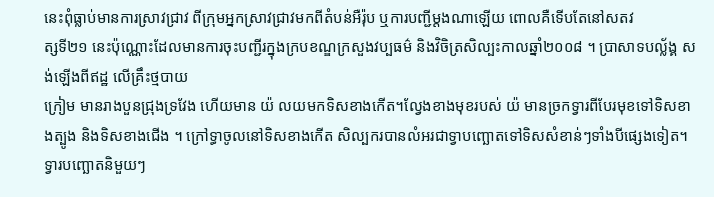នេះពុំធ្លាប់មានការស្រាវជ្រាវ ពីក្រុមអ្នកស្រាវជ្រាវមកពីតំបន់អឺរ៉ុប ឬការបញ្ជីម្ដងណាឡើយ ពោលគឺទើបតែនៅសតវ
ត្សទី២១ នេះប៉ុណ្ណោះដែលមានការចុះបញ្ជីរក្នុងក្របខណ្ឌក្រសួងវប្បធម៌ និងវិចិត្រសិល្បះកាលឆ្នាំ២០០៨ ។ ប្រាសាទបល្ល័ង្គ សង់ឡើងពីឥដ្ឋ លើគ្រឹះថ្មបាយ
ក្រៀម មានរាងបួនជ្រុងទ្រវែង ហើយមាន យ៉ លយមកទិសខាងកើត។ល្វែងខាងមុខរបស់ យ៉ មានច្រកទ្វារពីបែរមុខទៅទិសខាងត្បូង និងទិសខាងជើង ។ ក្រៅទ្ធាចូលនៅទិសខាងកើត សិល្បករបានលំអរជាទ្វាបញ្ឆោតទៅទិសសំខាន់ៗទាំងបីផ្សេងទៀត។ទ្វារបញ្ឆោតនិមួយៗ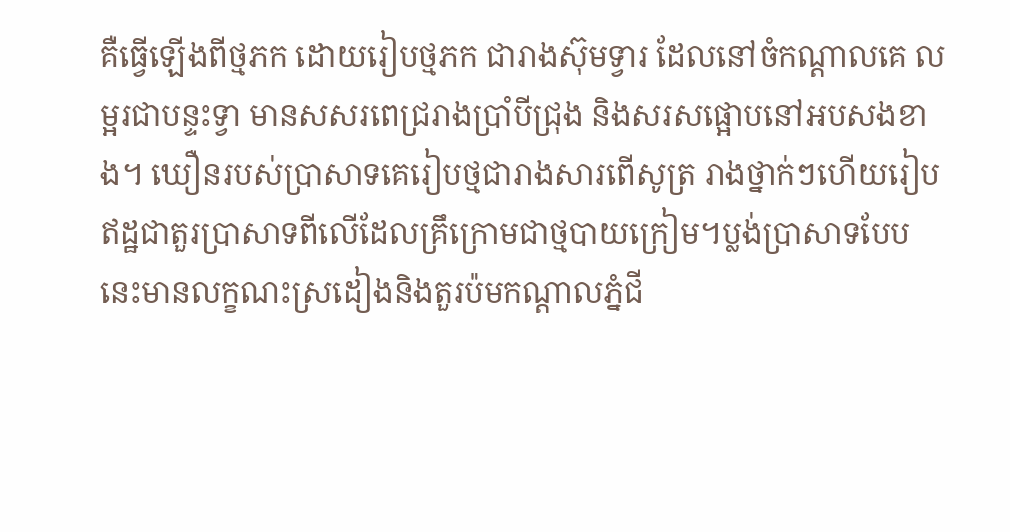គឺធ្វើឡើងពីថ្មភក ដោយរៀបថ្មភក ជារាងស៊ុមទ្វារ ដែលនៅចំកណ្ដាលគេ លម្អរជាបន្ទះទ្វា មានសសរពេជ្ររាងប្រាំបីជ្រុង និងសរសផ្អោបនៅអបសងខាង។ ឃឿនរបស់ប្រាសាទគេរៀបថ្មជារាងសារពើសូត្រ រាងថ្នាក់ៗហើយរៀបឥដ្ឋជាតួរប្រាសាទពីលើដែលគ្រឹក្រោមជាថ្មបាយក្រៀម។ប្លង់ប្រាសាទបែបនេះមានលក្ខណះស្រដៀងនិងតួរប៉មកណ្ដាលភ្នំជី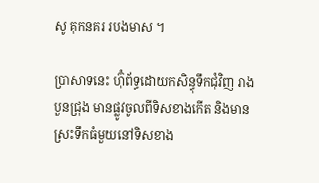សូ គុកនគរ របងមាស ។

ប្រាសាទនេះ ហ៊ុំព័ទ្ធដោយកសិន្ធុទឹកជុំវិញ រាងបួនជ្រុង មានផ្លូវចូលពីទិសខាងកើត និងមានស្រះទឹកធំមួយនៅទិសខាង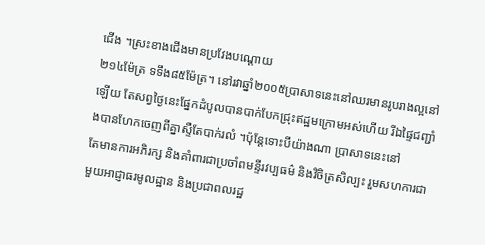ជើង ។ស្រះខាងជើងមានប្រវែងបណ្ដោយ
២១៤ម៉ែត្រ ទទឹង៨៥ម៉ែត្រ។ នៅរវាឆ្នាំ២០០៥ប្រាសាទនេះនៅឈរមានរូបរាងល្អនៅឡើយ តែសព្វថ្ងៃនេះផ្នែកដំបូលបានបាក់បែកជ្រុះឥដ្ឋមក្រោមអស់ហើយ រីឯផ្ទៃជញ្ជាំងបានហែកចេញពីគ្នាស្ទឺតែបាក់រលំ ។ប៉ុន្តែទោះបីយ៉ាងណា ប្រាសាទនេះនៅ
តែមានការអភិរក្ស និងគាំពារជាប្រចាំពមន្ទីរវប្បធម៌ និងវិចិត្រសិល្បះ រួមសហការជាមួយអាជ្ញាធរមូលដ្ឋាន និងប្រជាពលរដ្ឋ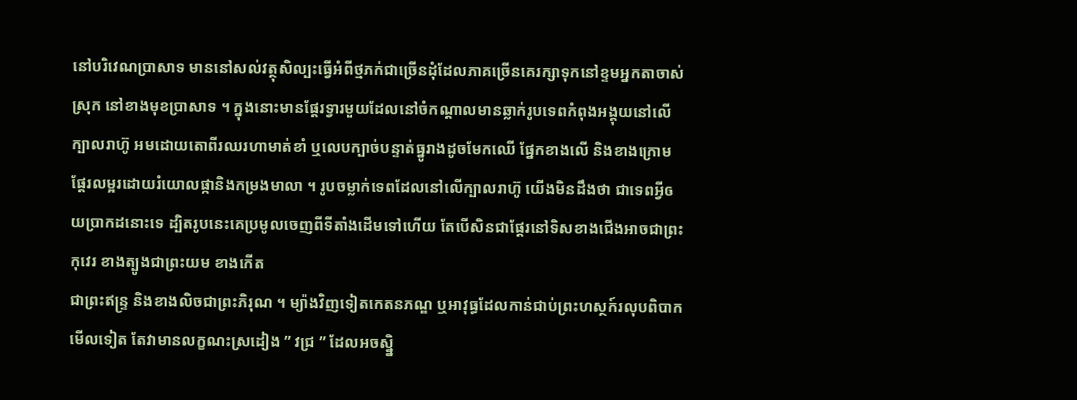នៅបរិវេណប្រាសាទ មាននៅសល់វត្ថុសិល្បះធ្វើអំពីថ្មភក់ជាច្រើនដុំដែលភាគច្រើនគេរក្សាទុកនៅខ្ទមអ្នកតាចាស់ស្រុក នៅខាងមុខប្រាសាទ ។ ក្នុងនោះមានផ្ដែរទ្វារមួយដែលនៅចំកណ្ដាលមានឆ្លាក់រូបទេពកំពុងអង្គុយនៅលើក្បាលរាហ៊ូ អមដោយតោពីរឈរហាមាត់ខាំ ឬលេបក្បាច់បន្ទាត់ធ្នូរាងដូចមែកឈើ ផ្នែកខាងលើ និងខាងក្រោមផ្ដែរលម្អរដោយរំយោលផ្កានិងកម្រងមាលា ។ រូបចម្លាក់ទេពដែលនៅលើក្បាលរាហ៊ូ យើងមិនដឹងថា ជាទេពអ្វីឲយប្រាកដនោះទេ ដ្បិតរូបនេះគេប្រមូលចេញពីទីតាំងដើមទៅហើយ តែបើសិនជាផ្ដែរនៅទិសខាងជើងអាចជាព្រះកុវេរ ខាងត្បូងជាព្រះយម ខាងកើត
ជាព្រះឥន្ទ្រ និងខាងលិចជាព្រះភិរុណ ។ ម្យ៉ាងវិញទៀតកេតនភណ្ឌ ឬអាវុធ្ធដែលកាន់ជាប់ព្រះហស្ថក៍រលុបពិបាកមើលទៀត តែវាមានលក្ខណះស្រដៀង ” វជ្រ ” ដែលអចស្ន្និ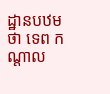ដ្ឋានបឋមថា ទេព កណ្ដាល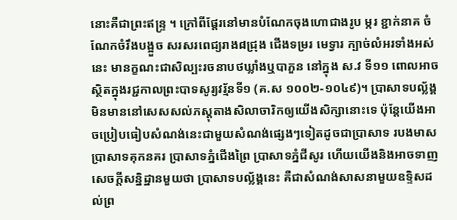នោះគឺជាព្រះឥន្ទ្រ ។ ក្រៅពីផ្ដែរនៅមានបំណែកចុងហោជាងរូប ម្ករ ខ្ជាក់នាគ ចំណែកចំរឹងបង្អួច សរសរពេជ្យរាង៨ជ្រុង ជើងទម្ររ មេទ្វារ ក្បាច់លំអរទាំងអស់នេះ មានក្ខណះជាសិល្បះរចនាបថឃ្លាំងឬបាភួន នៅក្នុង ស.វ ទី១១ ពោលអាចស្ថិតក្នុងរជ្ជកាលព្រះបាទសូរ្យវរ្ម័នទី១ (គ.ស ១០០២-១០៤៩)។ ប្រាសាទបល្ល័ង្គ មិនមាននៅសេសសល់ភស្តុតាងសិលាចារិកឲ្យយើងសិក្សានោះទេ ប៉ុន្តែយើងអាចប្រៀបធៀបសំណង់នេះជាមួយសំណង់ផ្សេងៗទៀតដូចជាប្រាសាទ របងមាស ប្រាសាទគុកនគរ ប្រាសាទភ្នំជើងព្រៃ ប្រាសាទភ្នំជីសូរ ហើយយើងនិងអាចទាញសេចក្ដីសន្និដ្ឋានមួយថា ប្រាសាទបល្ល័ង្គនេះ គឺជាសំណង់សាសនាមួយឧទ្ទិសដល់ព្រ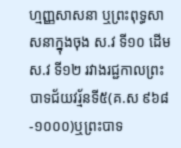ហ្មញ្ញសាសនា ឬព្រះពុទ្ធសាសនាក្នុងចុង ស.វ ទី១០ ដើម ស.វ ទី១២ រវាងរជ្ជកាលព្រះបាទជ័យវរ្ម័នទី៥(គ.ស ៩៦៨ -១០០០)ឬព្រះបាទ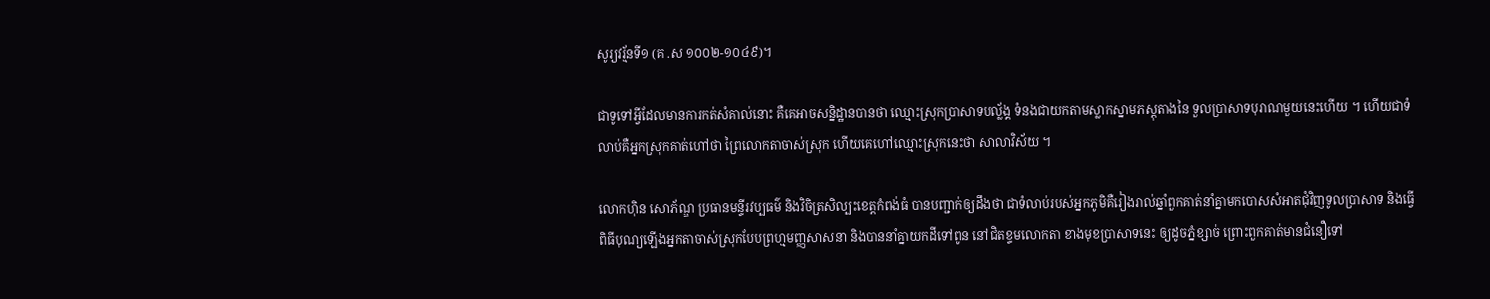សូរ្យវរ្ម័នទី១ (គ .ស ១០០២-១០៤៩)។

ជាទូទៅអ្វីដែលមានការកត់សំគាល់នោះ គឺគេអាចសន្និដ្ឋានបានថា ឈ្មោះស្រុកប្រាសាទបល្ល័ង្គ ទំនងជាយកតាមស្លាកស្នាមភស្តុតាងនៃ ទួលប្រាសាទបុរាណមួយនេះហើយ ។ ហើយជាទំលាប់គឺអ្នកស្រុកគាត់ហៅថា ព្រៃលោកតាចាស់ស្រុក ហើយគេហៅឈ្មោះស្រុកនេះថា សាលាវិស័យ ។

លោកហ៊ិន សោភ័ណ្ឌ ប្រធានមន្ទីរវប្បធម៌ និងវិចិត្រសិល្បះខេត្តកំពង់ធំ បានបញ្ជាក់ឲ្យដឹងថា ជាទំលាប់របស់អ្នកភូមិគឺរៀងរាល់ឆ្នាំពួកគាត់នាំគ្នាមកបោសសំអាតជុំវិញទូលប្រាសាទ និងធ្វើពិធីបុណ្យឡើងអ្នកតាចាស់ស្រុកបែបព្រហ្មមញ្ញសាសនា និងបាននាំគ្នាយកដីទៅពូន នៅជិតខ្ទមលោកតា ខាងមុខប្រាសាទនេះ ឲ្យដូចភ្នំខ្សាច់ ព្រោះពួកគាត់មានជំនឿទៅ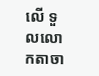លើ ទួលលោកតាចា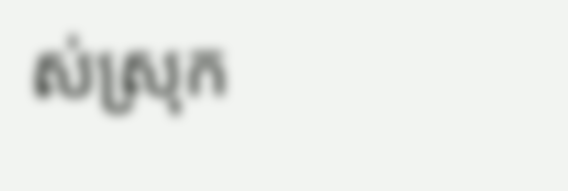ស់ស្រុក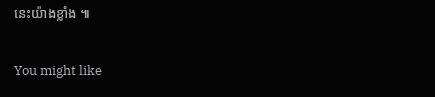នេះយ៉ាងខ្លាំង ៕

You might like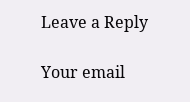Leave a Reply

Your email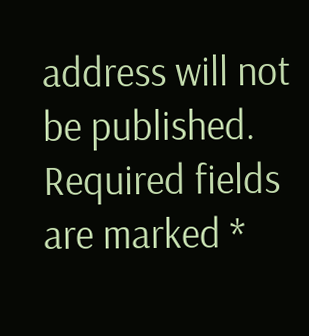address will not be published. Required fields are marked *